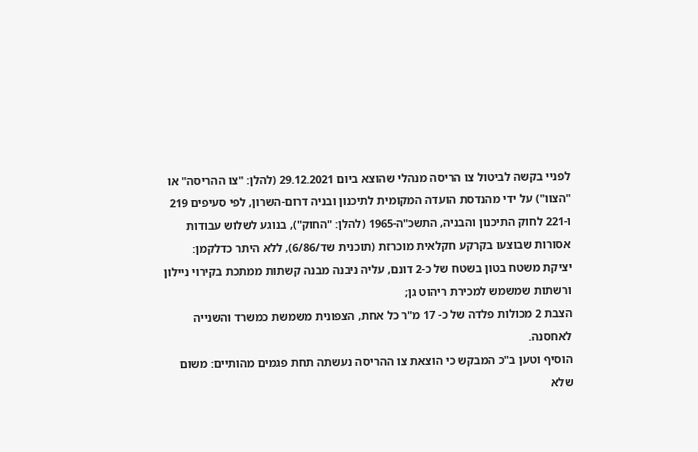לפניי בקשה לביטול צו הריסה מנהלי שהוצא ביום 29.12.2021 (להלן: "צו ההריסה" או "הצוו") על ידי מהנדסת הועדה המקומית לתיכנון ובניה דרום-השרון, לפי סעיפים 219 ו-221 לחוק התיכנון והבניה, התשכ"ה-1965 (להלן: "החוק"), בנוגע לשלוש עבודות אסורות שבוצעו בקרקע חקלאית מוכרזת (תוכנית שד/6/86), ללא היתר כדלקמן:
יציקת משטח בטון בשטח של כ-2 דונם, עליה ניבנה מבנה קשתות ממתכת בקירוי ניילון ורשתות שמשמש למכירת ריהוט גן;
הצבת 2 מכולות פלדה של כ- 17 מ"ר כל אחת, הצפונית משמשת כמשרד והשנייה לאחסנה.
הוסיף וטען ב"כ המבקש כי הוצאת צו ההריסה נעשתה תחת פגמים מהותיים: משום שלא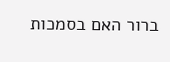ברור האם בסמכות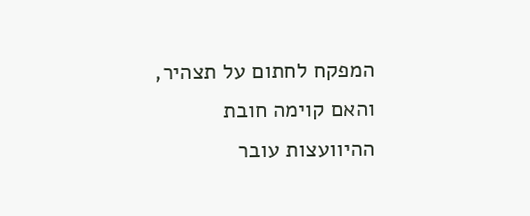המפקח לחתום על תצהיר, והאם קוימה חובת ההיוועצות עובר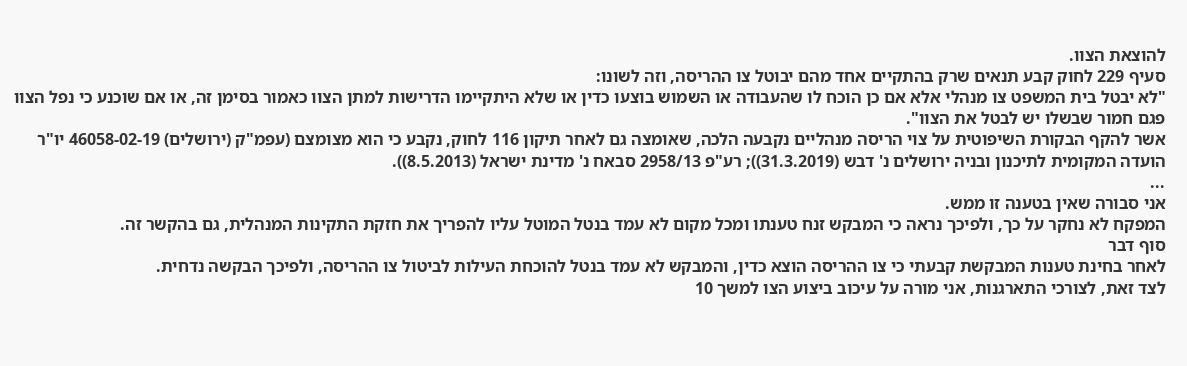להוצאת הצוו.
סעיף 229 לחוק קבע תנאים שרק בהתקיים אחד מהם יבוטל צו ההריסה, וזה לשונו:
"לא יבטל בית המשפט צו מנהלי אלא אם כן הוכח לו שהעבודה או השמוש בוצעו כדין או שלא היתקיימו הדרישות למתן הצוו כאמור בסימן זה, או אם שוכנע כי נפל הצוו פגם חמור שבשלו יש לבטל את הצוו".
אשר להקף הבקורת השיפוטית על צוי הריסה מנהליים נקבעה הלכה, שאומצה גם לאחר תיקון 116 לחוק, נקבע כי הוא מצומצם (עפמ"ק (ירושלים) 46058-02-19 יו"ר הועדה המקומית לתיכנון ובניה ירושלים נ' דבש (31.3.2019)); רע"פ 2958/13 סבאח נ' מדינת ישראל (8.5.2013)).
...
אני סבורה שאין בטענה זו ממש.
המפקח לא נחקר על כך, ולפיכך נראה כי המבקש זנח טענתו ומכל מקום לא עמד בנטל המוטל עליו להפריך את חזקת התקינות המנהלית, גם בהקשר זה.
סוף דבר
לאחר בחינת טענות המבקשת קבעתי כי צו ההריסה הוצא כדין, והמבקש לא עמד בנטל להוכחת העילות לביטול צו ההריסה, ולפיכך הבקשה נדחית.
לצד זאת, לצורכי התארגנות, אני מורה על עיכוב ביצוע הצו למשך 10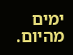ימים מהיום.